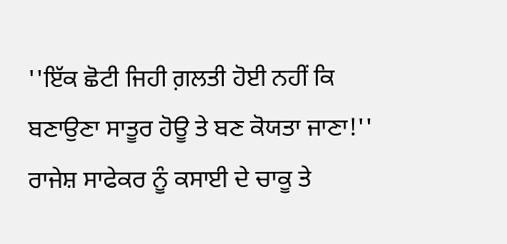''ਇੱਕ ਛੋਟੀ ਜਿਹੀ ਗ਼ਲਤੀ ਹੋਈ ਨਹੀਂ ਕਿ ਬਣਾਉਣਾ ਸਾਤੂਰ ਹੋਊ ਤੇ ਬਣ ਕੋਯਤਾ ਜਾਣਾ!'' ਰਾਜੇਸ਼ ਸਾਫੇਕਰ ਨੂੰ ਕਸਾਈ ਦੇ ਚਾਕੂ ਤੇ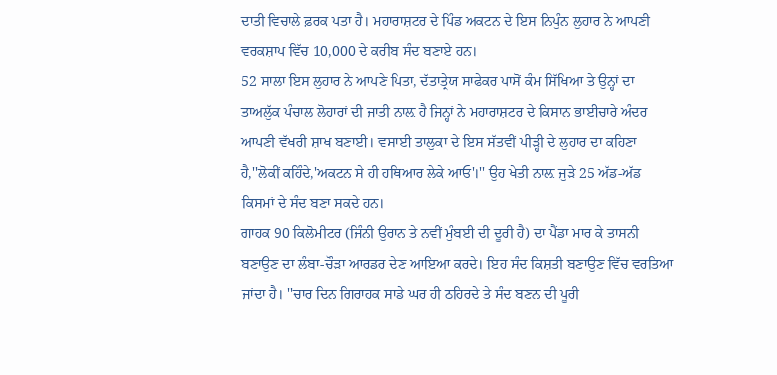ਦਾਤੀ ਵਿਚਾਲੇ ਫ਼ਰਕ ਪਤਾ ਹੈ। ਮਹਾਰਾਸ਼ਟਰ ਦੇ ਪਿੰਡ ਅਕਟਨ ਦੇ ਇਸ ਨਿਪੁੰਨ ਲੁਹਾਰ ਨੇ ਆਪਣੀ ਵਰਕਸ਼ਾਪ ਵਿੱਚ 10,000 ਦੇ ਕਰੀਬ ਸੰਦ ਬਣਾਏ ਹਨ।
52 ਸਾਲਾ ਇਸ ਲੁਹਾਰ ਨੇ ਆਪਣੇ ਪਿਤਾ, ਦੱਤਾਤ੍ਰੇਯ ਸਾਫੇਕਰ ਪਾਸੋਂ ਕੰਮ ਸਿੱਖਿਆ ਤੇ ਉਨ੍ਹਾਂ ਦਾ ਤਾਅਲੁੱਕ ਪੰਚਾਲ ਲੋਹਾਰਾਂ ਦੀ ਜਾਤੀ ਨਾਲ਼ ਹੈ ਜਿਨ੍ਹਾਂ ਨੇ ਮਹਾਰਾਸ਼ਟਰ ਦੇ ਕਿਸਾਨ ਭਾਈਚਾਰੇ ਅੰਦਰ ਆਪਣੀ ਵੱਖਰੀ ਸ਼ਾਖ ਬਣਾਈ। ਵਸਾਈ ਤਾਲੁਕਾ ਦੇ ਇਸ ਸੱਤਵੀਂ ਪੀੜ੍ਹੀ ਦੇ ਲੁਹਾਰ ਦਾ ਕਹਿਣਾ ਹੈ,''ਲੋਕੀਂ ਕਹਿੰਦੇ,'ਅਕਟਨ ਸੇ ਹੀ ਹਥਿਆਰ ਲੇਕੇ ਆਓ'।'' ਉਹ ਖੇਤੀ ਨਾਲ਼ ਜੁੜੇ 25 ਅੱਡ-ਅੱਡ ਕਿਸਮਾਂ ਦੇ ਸੰਦ ਬਣਾ ਸਕਦੇ ਹਨ।
ਗਾਹਕ 90 ਕਿਲੋਮੀਟਰ (ਜਿੰਨੀ ਉਰਾਨ ਤੇ ਨਵੀਂ ਮੁੰਬਈ ਦੀ ਦੂਰੀ ਹੈ) ਦਾ ਪੈਂਡਾ ਮਾਰ ਕੇ ਤਾਸਨੀ ਬਣਾਉਣ ਦਾ ਲੰਬਾ-ਚੌੜਾ ਆਰਡਰ ਦੇਣ ਆਇਆ ਕਰਦੇ। ਇਹ ਸੰਦ ਕਿਸ਼ਤੀ ਬਣਾਉਣ ਵਿੱਚ ਵਰਤਿਆ ਜਾਂਦਾ ਹੈ। ''ਚਾਰ ਦਿਨ ਗਿਰਾਹਕ ਸਾਡੇ ਘਰ ਹੀ ਠਹਿਰਦੇ ਤੇ ਸੰਦ ਬਣਨ ਦੀ ਪੂਰੀ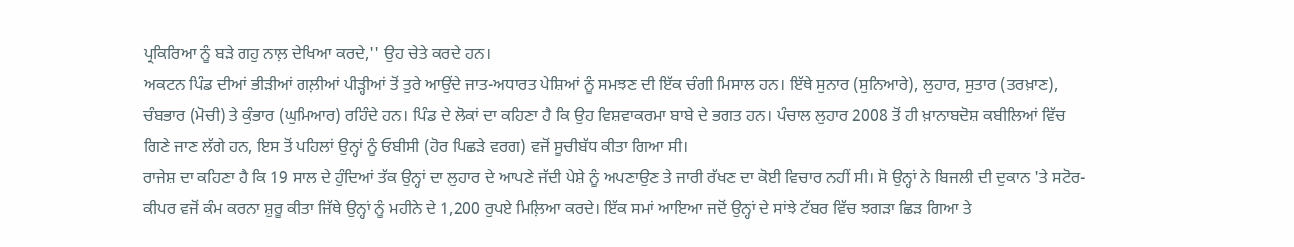ਪ੍ਰਕਿਰਿਆ ਨੂੰ ਬੜੇ ਗਹੁ ਨਾਲ਼ ਦੇਖਿਆ ਕਰਦੇ,'' ਉਹ ਚੇਤੇ ਕਰਦੇ ਹਨ।
ਅਕਟਨ ਪਿੰਡ ਦੀਆਂ ਭੀੜੀਆਂ ਗਲ਼ੀਆਂ ਪੀੜ੍ਹੀਆਂ ਤੋਂ ਤੁਰੇ ਆਉਂਦੇ ਜਾਤ-ਅਧਾਰਤ ਪੇਸ਼ਿਆਂ ਨੂੰ ਸਮਝਣ ਦੀ ਇੱਕ ਚੰਗੀ ਮਿਸਾਲ ਹਨ। ਇੱਥੇ ਸੁਨਾਰ (ਸੁਨਿਆਰੇ), ਲੁਹਾਰ, ਸੁਤਾਰ (ਤਰਖ਼ਾਣ), ਚੰਬਭਾਰ (ਮੋਚੀ) ਤੇ ਕੁੰਭਾਰ (ਘੁਮਿਆਰ) ਰਹਿੰਦੇ ਹਨ। ਪਿੰਡ ਦੇ ਲੋਕਾਂ ਦਾ ਕਹਿਣਾ ਹੈ ਕਿ ਉਹ ਵਿਸ਼ਵਾਕਰਮਾ ਬਾਬੇ ਦੇ ਭਗਤ ਹਨ। ਪੰਚਾਲ ਲੁਹਾਰ 2008 ਤੋਂ ਹੀ ਖ਼ਾਨਾਬਦੋਸ਼ ਕਬੀਲਿਆਂ ਵਿੱਚ ਗਿਣੇ ਜਾਣ ਲੱਗੇ ਹਨ, ਇਸ ਤੋਂ ਪਹਿਲਾਂ ਉਨ੍ਹਾਂ ਨੂੰ ਓਬੀਸੀ (ਹੋਰ ਪਿਛੜੇ ਵਰਗ) ਵਜੋਂ ਸੂਚੀਬੱਧ ਕੀਤਾ ਗਿਆ ਸੀ।
ਰਾਜੇਸ਼ ਦਾ ਕਹਿਣਾ ਹੈ ਕਿ 19 ਸਾਲ ਦੇ ਹੁੰਦਿਆਂ ਤੱਕ ਉਨ੍ਹਾਂ ਦਾ ਲੁਹਾਰ ਦੇ ਆਪਣੇ ਜੱਦੀ ਪੇਸ਼ੇ ਨੂੰ ਅਪਣਾਉਣ ਤੇ ਜਾਰੀ ਰੱਖਣ ਦਾ ਕੋਈ ਵਿਚਾਰ ਨਹੀਂ ਸੀ। ਸੋ ਉਨ੍ਹਾਂ ਨੇ ਬਿਜਲੀ ਦੀ ਦੁਕਾਨ 'ਤੇ ਸਟੋਰ-ਕੀਪਰ ਵਜੋਂ ਕੰਮ ਕਰਨਾ ਸ਼ੁਰੂ ਕੀਤਾ ਜਿੱਥੇ ਉਨ੍ਹਾਂ ਨੂੰ ਮਹੀਨੇ ਦੇ 1,200 ਰੁਪਏ ਮਿਲ਼ਿਆ ਕਰਦੇ। ਇੱਕ ਸਮਾਂ ਆਇਆ ਜਦੋਂ ਉਨ੍ਹਾਂ ਦੇ ਸਾਂਝੇ ਟੱਬਰ ਵਿੱਚ ਝਗੜਾ ਛਿੜ ਗਿਆ ਤੇ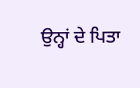ਉਨ੍ਹਾਂ ਦੇ ਪਿਤਾ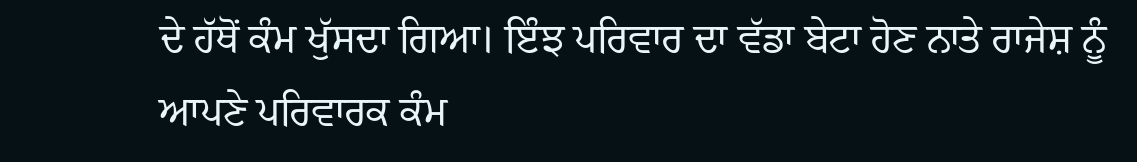ਦੇ ਹੱਥੋਂ ਕੰਮ ਖੁੱਸਦਾ ਗਿਆ। ਇੰਝ ਪਰਿਵਾਰ ਦਾ ਵੱਡਾ ਬੇਟਾ ਹੋਣ ਨਾਤੇ ਰਾਜੇਸ਼ ਨੂੰ ਆਪਣੇ ਪਰਿਵਾਰਕ ਕੰਮ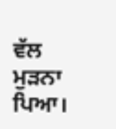ਵੱਲ ਮੁੜਨਾ ਪਿਆ।